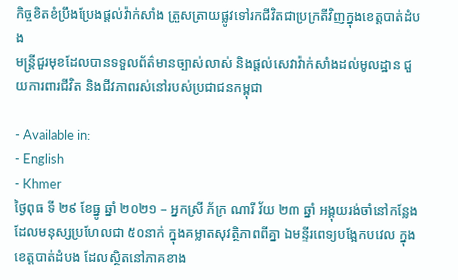កិច្ចខិតខំប្រឹងប្រែងផ្តល់វ៉ាក់សាំង ត្រួសត្រាយផ្លូវទៅរកជីវិតជាប្រក្រតីវិញក្នុងខេត្តបាត់ដំបង
មន្ត្រីជួរមុខដែលបានទទួលព័ត៌មានច្បាស់លាស់ និងផ្តល់សេវាវ៉ាក់សាំងដល់មូលដ្ឋាន ជួយការពារជីវិត និងជីវភាពរស់នៅរបស់ប្រជាជនកម្ពុជា

- Available in:
- English
- Khmer
ថ្ងៃពុធ ទី ២៩ ខែធ្នូ ឆ្នាំ ២០២១ – អ្នកស្រី ភ័ក្រ ណារី វ័យ ២៣ ឆ្នាំ អង្គុយរង់ចាំនៅកន្លែងដែលមនុស្សប្រហែលជា ៥០នាក់ ក្នុងគម្លាតសុវត្ថិភាពពីគ្នា ឯមន្ទីរពេទ្យបង្អែកបវេល ក្នុងខេត្តបាត់ដំបង ដែលស្ថិតនៅភាគខាង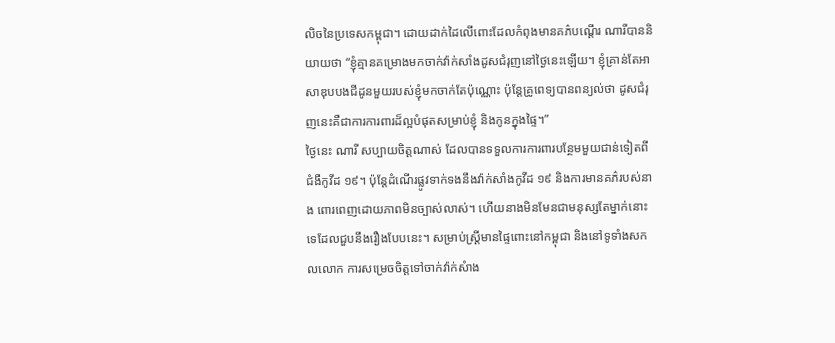លិចនៃប្រទេសកម្ពុជា។ ដោយដាក់ដៃលើពោះដែលកំពុងមានគភ៌បណ្តើរ ណារីបាននិយាយថា “ខ្ញុំគ្មានគម្រោងមកចាក់វ៉ាក់សាំងដូសជំរុញនៅថ្ងៃនេះឡើយ។ ខ្ញុំគ្រាន់តែអាសាឌុបបងជីដូនមួយរបស់ខ្ញុំមកចាក់តែប៉ុណ្ណោះ ប៉ុន្តែគ្រូពេទ្យបានពន្យល់ថា ដូសជំរុញនេះគឺជាការការពារដ៏ល្អបំផុតសម្រាប់ខ្ញុំ និងកូនក្នុងផ្ទៃ។”
ថ្ងៃនេះ ណារី សប្បាយចិត្តណាស់ ដែលបានទទួលការការពារបន្ថែមមួយជាន់ទៀតពីជំងឺកូវីដ ១៩។ ប៉ុន្តែដំណើរផ្លូវទាក់ទងនឹងវ៉ាក់សាំងកូវីដ ១៩ និងការមានគភ៌របស់នាង ពោរពេញដោយភាពមិនច្បាស់លាស់។ ហើយនាងមិនមែនជាមនុស្សតែម្នាក់នោះទេដែលជួបនឹងរឿងបែបនេះ។ សម្រាប់ស្ត្រីមានផ្ទៃពោះនៅកម្ពុជា និងនៅទូទាំងសកលលោក ការសម្រេចចិត្តទៅចាក់វ៉ាក់សំាង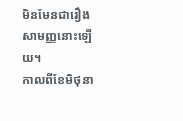មិនមែនជារឿងសាមញ្ញនោះឡើយ។
កាលពីខែមិថុនា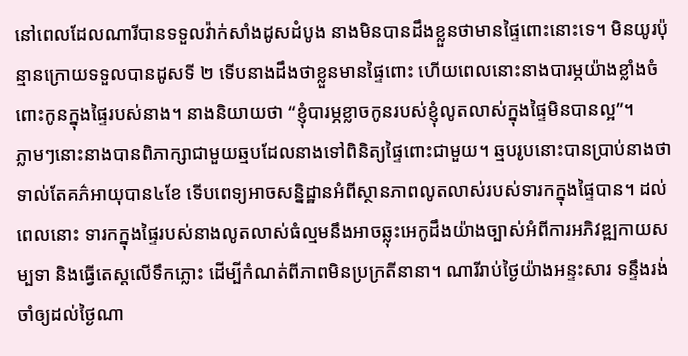នៅពេលដែលណារីបានទទួលវ៉ាក់សាំងដូសដំបូង នាងមិនបានដឹងខ្លួនថាមានផ្ទៃពោះនោះទេ។ មិនយូរប៉ុន្មានក្រោយទទួលបានដូសទី ២ ទើបនាងដឹងថាខ្លួនមានផ្ទៃពោះ ហើយពេលនោះនាងបារម្ភយ៉ាងខ្លាំងចំពោះកូនក្នុងផ្ទៃរបស់នាង។ នាងនិយាយថា “ខ្ញុំបារម្ភខ្លាចកូនរបស់ខ្ញុំលូតលាស់ក្នុងផ្ទៃមិនបានល្អ”។
ភ្លាមៗនោះនាងបានពិភាក្សាជាមួយឆ្មបដែលនាងទៅពិនិត្យផ្ទៃពោះជាមួយ។ ឆ្មបរូបនោះបានប្រាប់នាងថា ទាល់តែគភ៌អាយុបាន៤ខែ ទើបពេទ្យអាចសន្និដ្ឋានអំពីស្ថានភាពលូតលាស់របស់ទារកក្នុងផ្ទៃបាន។ ដល់ពេលនោះ ទារកក្នុងផ្ទៃរបស់នាងលូតលាស់ធំល្មមនឹងអាចឆ្លុះអេកូដឹងយ៉ាងច្បាស់អំពីការអភិវឌ្ឍកាយសម្បទា និងធ្វើតេស្តលើទឹកភ្លោះ ដើម្បីកំណត់ពីភាពមិនប្រក្រតីនានា។ ណារីរាប់ថ្ងៃយ៉ាងអន្ទះសារ ទន្ទឹងរង់ចាំឲ្យដល់ថ្ងៃណា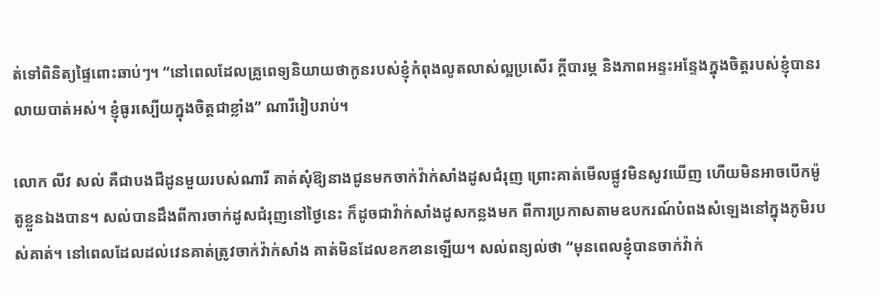ត់ទៅពិនិត្យផ្ទៃពោះឆាប់ៗ។ “នៅពេលដែលគ្រូពេទ្យនិយាយថាកូនរបស់ខ្ញុំកំពុងលូតលាស់ល្អប្រសើរ ក្តីបារម្ភ និងភាពអន្ទះអន្ទែងក្នុងចិត្តរបស់ខ្ញុំបានរលាយបាត់អស់។ ខ្ញុំធូរស្បើយក្នុងចិត្តជាខ្លាំង” ណារីរៀបរាប់។

លោក លីវ សល់ គឺជាបងជីដូនមួយរបស់ណារី គាត់សុំឱ្យនាងជូនមកចាក់វ៉ាក់សាំងដូសជំរុញ ព្រោះគាត់មើលផ្លូវមិនសូវឃើញ ហើយមិនអាចបើកម៉ូតូខ្លួនឯងបាន។ សល់បានដឹងពីការចាក់ដូសជំរុញនៅថ្ងៃនេះ ក៏ដូចជាវ៉ាក់សាំងដូសកន្លងមក ពីការប្រកាសតាមឧបករណ៍បំពងសំឡេងនៅក្នុងភូមិរបស់គាត់។ នៅពេលដែលដល់វេនគាត់ត្រូវចាក់វ៉ាក់សាំង គាត់មិនដែលខកខានឡើយ។ សល់ពន្យល់ថា “មុនពេលខ្ញុំបានចាក់វ៉ាក់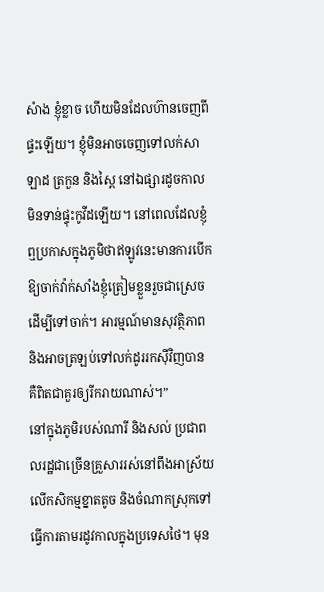សំាង ខ្ញុំខ្លាច ហើយមិនដែលហ៊ានចេញពីផ្ទះឡើយ។ ខ្ញុំមិនអាចចេញទៅលក់សាឡាដ ត្រកួន និងស្ពៃ នៅឯផ្សារដូចកាលមិនទាន់ផ្ទុះកូវីដឡើយ។ នៅពេលដែលខ្ញុំឮប្រកាសក្នុងភូមិថាឥឡូវនេះមានការបើកឱ្យចាក់វ៉ាក់សាំងខ្ញុំត្រៀមខ្លួនរួចជាស្រេចដើម្បីទៅចាក់។ អារម្មណ៍មានសុវត្ថិភាព និងអាចត្រឡប់ទៅលក់ដូររកស៊ីវិញបាន គឺពិតជាគួរឲ្យរីករាយណាស់។”
នៅក្នុងភូមិរបស់ណារី និងសល់ ប្រជាពលរដ្ឋជាច្រើនគ្រួសាររស់នៅពឹងអាស្រ័យលើកសិកម្មខ្នាតតូច និងចំណាកស្រុកទៅធ្វើការតាមរដូវកាលក្នុងប្រទេសថៃ។ មុន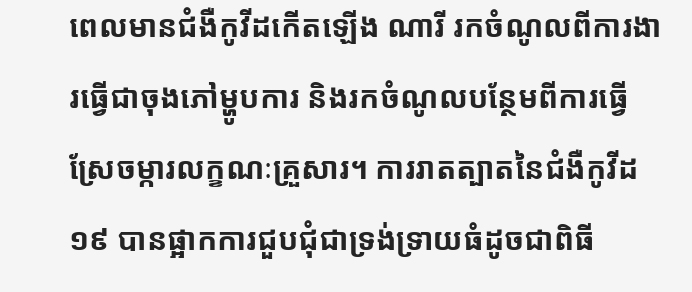ពេលមានជំងឺកូវីដកើតឡើង ណារី រកចំណូលពីការងារធ្វើជាចុងភៅម្ហូបការ និងរកចំណូលបន្ថែមពីការធ្វើស្រែចម្ការលក្ខណៈគ្រួសារ។ ការរាតត្បាតនៃជំងឺកូវីដ ១៩ បានផ្អាកការជួបជុំជាទ្រង់ទ្រាយធំដូចជាពិធី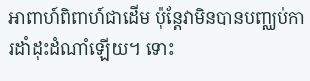អាពាហ៍ពិពាហ៍ជាដើម ប៉ុន្តែវាមិនបានបញ្ឈប់ការដាំដុះដំណាំឡើយ។ ទោះ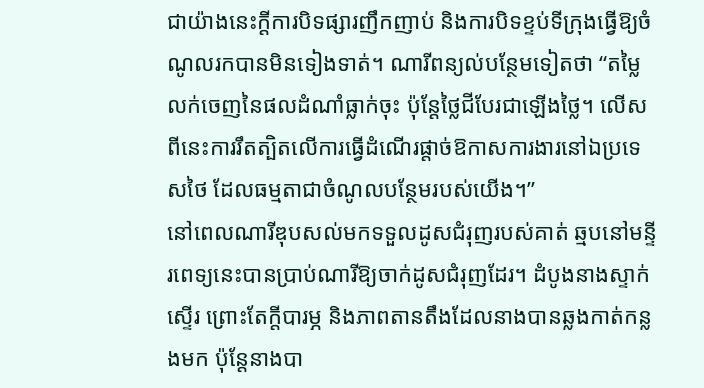ជាយ៉ាងនេះក្តីការបិទផ្សារញឹកញាប់ និងការបិទខ្ទប់ទីក្រុងធ្វើឱ្យចំណូលរកបានមិនទៀងទាត់។ ណារីពន្យល់បន្ថែមទៀតថា “តម្លៃលក់ចេញនៃផលដំណាំធ្លាក់ចុះ ប៉ុន្តែថ្លៃជីបែរជាឡើងថ្លៃ។ លើសពីនេះការរឹតត្បិតលើការធ្វើដំណើរផ្តាច់ឱកាសការងារនៅឯប្រទេសថៃ ដែលធម្មតាជាចំណូលបន្ថែមរបស់យើង។”
នៅពេលណារីឌុបសល់មកទទួលដូសជំរុញរបស់គាត់ ឆ្មបនៅមន្ទីរពេទ្យនេះបានប្រាប់ណារីឱ្យចាក់ដូសជំរុញដែរ។ ដំបូងនាងស្ទាក់ស្ទើរ ព្រោះតែក្តីបារម្ភ និងភាពតានតឹងដែលនាងបានឆ្លងកាត់កន្លងមក ប៉ុន្តែនាងបា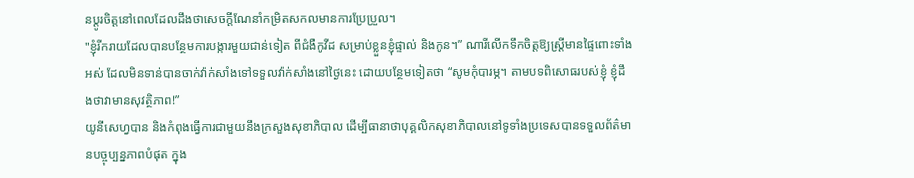នប្តូរចិត្តនៅពេលដែលដឹងថាសេចក្តីណែនាំកម្រិតសកលមានការប្រែប្រួល។
"ខ្ញុំរីករាយដែលបានបន្ថែមការបង្ការមួយជាន់ទៀត ពីជំងឺកូវីដ សម្រាប់ខ្លួនខ្ញុំផ្ទាល់ និងកូន។” ណារីលើកទឹកចិត្តឱ្យស្ត្រីមានផ្ទៃពោះទាំងអស់ ដែលមិនទាន់បានចាក់វ៉ាក់សាំងទៅទទួលវ៉ាក់សាំងនៅថ្ងៃនេះ ដោយបន្ថែមទៀតថា “សូមកុំបារម្ភ។ តាមបទពិសោធរបស់ខ្ញុំ ខ្ញុំដឹងថាវាមានសុវត្ថិភាព!”
យូនីសេហ្វបាន និងកំពុងធ្វើការជាមួយនឹងក្រសួងសុខាភិបាល ដើម្បីធានាថាបុគ្គលិកសុខាភិបាលនៅទូទាំងប្រទេសបានទទួលព័ត៌មានបច្ចុប្បន្នភាពបំផុត ក្នុង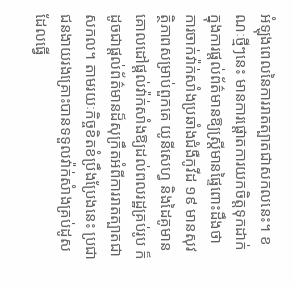អំឡុងពេលនៃការរាតត្បាតជាសកលនេះ។ ខណៈថ្មីៗនេះ មានការផ្តោតការយកចិត្តទុកដាក់ក្នុងការផ្តល់ព័ត៌មានឱ្យស្ត្រីមានផ្ទៃពោះដឹងថា ការចាក់វ៉ាក់សាំងប្រឆាំងជំងឺកូវីដ ១៩ មានសុវត្ថិភាពសម្រាប់ពួកគេ យូនីសេហ្វ និងដៃគូមានគោលដៅផ្តល់វ៉ាក់សាំងឱ្យដល់ពលរដ្ឋគ្រប់រូប ក៏ដូចជាផ្តល់ព័ត៌មានដ៏សុក្រឹតអំពីការរាតត្បាតជាសកល។ តាមរយៈកិច្ចខិតខំប្រឹងប្រែងនេះ ប្រជាជនងាយរងគ្រោះបានទទួលវ៉ាក់សំាងគ្រប់ដូសដែលធ្វើ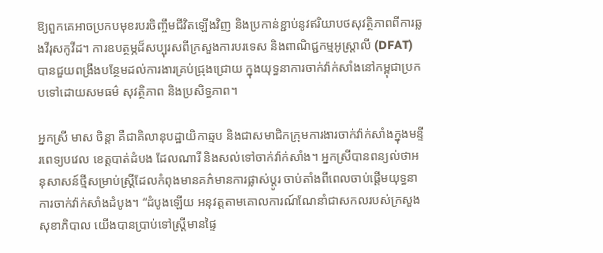ឱ្យពួកគេអាចប្រកបមុខរបរចិញ្ចឹមជីវិតឡើងវិញ និងប្រកាន់ខ្ជាប់នូវឥរិយាបថសុវត្ថិភាពពីការឆ្លងវីរុសកូវីដ។ ការឧបត្ថម្ភដ៏សប្បុរសពីក្រសួងការបរទេស និងពាណិជ្ជកម្មអូស្ត្រាលី (DFAT) បានជួយពង្រឹងបន្ថែមដល់ការងារគ្រប់ជ្រុងជ្រោយ ក្នុងយុទ្ធនាការចាក់វ៉ាក់សាំងនៅកម្ពុជាប្រកបទៅដោយសមធម៌ សុវត្ថិភាព និងប្រសិទ្ធភាព។

អ្នកស្រី មាស ចិន្តា គឺជាគិលានុបដ្ឋាយិកាឆ្មប និងជាសមាជិកក្រុមការងារចាក់វ៉ាក់សាំងក្នុងមន្ទីរពេទ្យបវេល ខេត្តបាត់ដំបង ដែលណារី និងសល់ទៅចាក់វ៉ាក់សាំង។ អ្នកស្រីបានពន្យល់ថាអនុសាសន៍ថ្មីសម្រាប់ស្ត្រីដែលកំពុងមានគភ៌មានការផ្លាស់ប្តូរ ចាប់តាំងពីពេលចាប់ផ្តើមយុទ្ធនាការចាក់វ៉ាក់សាំងដំបូង។ “ដំបូងឡើយ អនុវត្តតាមគោលការណ៍ណែនាំជាសកលរបស់ក្រសួងសុខាភិបាល យើងបានប្រាប់ទៅស្ត្រីមានផ្ទៃ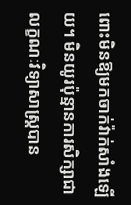ពោះមិនឱ្យមកចាក់វ៉ាក់សាំងឡើយ។ មិនយូរប៉ុន្មានការសិក្សាជាលក្ខណៈវិទ្យាសាស្ត្របាន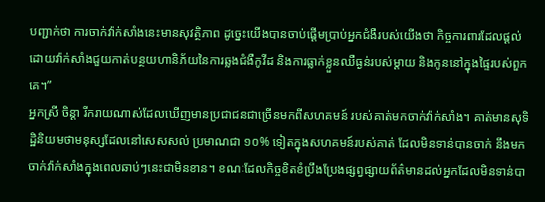បញ្ជាក់ថា ការចាក់វ៉ាក់សាំងនេះមានសុវត្ថិភាព ដូច្នេះយើងបានចាប់ផ្តើមប្រាប់អ្នកជំងឺរបស់យើងថា កិច្ចការពារដែលផ្តល់ដោយវ៉ាក់សាំងជួយកាត់បន្ថយហានិភ័យនៃការឆ្លងជំងឺកូវីដ និងការធ្លាក់ខ្លួនឈឺធ្ងន់របស់ម្តាយ និងកូននៅក្នុងផ្ទៃរបស់ពួកគេ។”
អ្នកស្រី ចិន្តា រីករាយណាស់ដែលឃើញមានប្រជាជនជាច្រើនមកពីសហគមន៍ របស់គាត់មកចាក់វ៉ាក់សាំង។ គាត់មានសុទិដ្ឋិនិយមថាមនុស្សដែលនៅសេសសល់ ប្រមាណជា ១០% ទៀតក្នុងសហគមន៍របស់គាត់ ដែលមិនទាន់បានចាក់ នឹងមកចាក់វ៉ាក់សាំងក្នុងពេលឆាប់ៗនេះជាមិនខាន។ ខណៈដែលកិច្ចខិតខំប្រឹងប្រែងផ្សព្វផ្សាយព័ត៌មានដល់អ្នកដែលមិនទាន់បា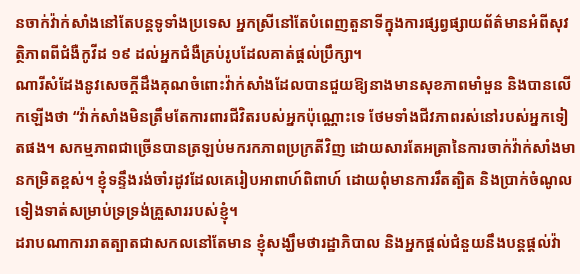នចាក់វ៉ាក់សាំងនៅតែបន្តទូទាំងប្រទេស អ្នកស្រីនៅតែបំពេញតួនាទីក្នុងការផ្សព្វផ្សាយព័ត៌មានអំពីសុវត្ថិភាពពីជំងឺកូវីដ ១៩ ដល់អ្នកជំងឺគ្រប់រូបដែលគាត់ផ្តល់ប្រឹក្សា។
ណារីសំដែងនូវសេចក្តីដឹងគុណចំពោះវ៉ាក់សាំងដែលបានជួយឱ្យនាងមានសុខភាពមាំមួន និងបានលើកឡើងថា “វ៉ាក់សាំងមិនត្រឹមតែការពារជីវិតរបស់អ្នកប៉ុណ្ណោះទេ ថែមទាំងជីវភាពរស់នៅរបស់អ្នកទៀតផង។ សកម្មភាពជាច្រើនបានត្រឡប់មករកភាពប្រក្រតីវិញ ដោយសារតែអត្រានៃការចាក់វ៉ាក់សាំងមានកម្រិតខ្ពស់។ ខ្ញុំទន្ទឹងរង់ចាំរដូវដែលគេរៀបអាពាហ៍ពិពាហ៍ ដោយពុំមានការរឹតត្បិត និងប្រាក់ចំណូលទៀងទាត់សម្រាប់ទ្រទ្រង់គ្រួសាររបស់ខ្ញុំ។
ដរាបណាការរាតត្បាតជាសកលនៅតែមាន ខ្ញុំសង្ឃឹមថារដ្ឋាភិបាល និងអ្នកផ្តល់ជំនួយនឹងបន្តផ្តល់វ៉ា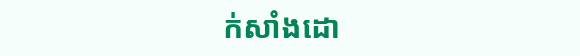ក់សាំងដោ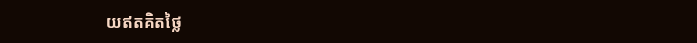យឥតគិតថ្លៃ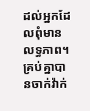ដល់អ្នកដែលពុំមានលទ្ធភាព។ គ្រប់គ្នាបានចាក់វ៉ាក់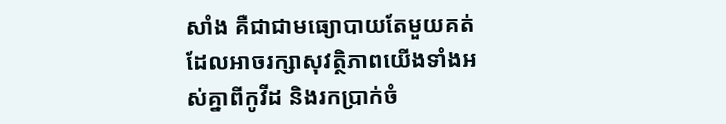សាំង គឺជាជាមធ្យោបាយតែមួយគត់ដែលអាចរក្សាសុវត្ថិភាពយើងទាំងអស់គ្នាពីកូវីដ និងរកប្រាក់ចំ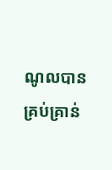ណូលបានគ្រប់គ្រាន់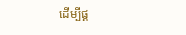ដើម្បីផ្គ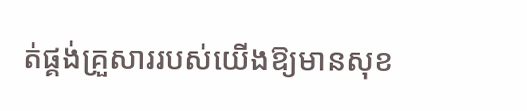ត់ផ្គង់គ្រួសាររបស់យើងឱ្យមានសុខ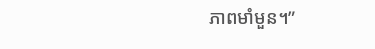ភាពមាំមួន។”